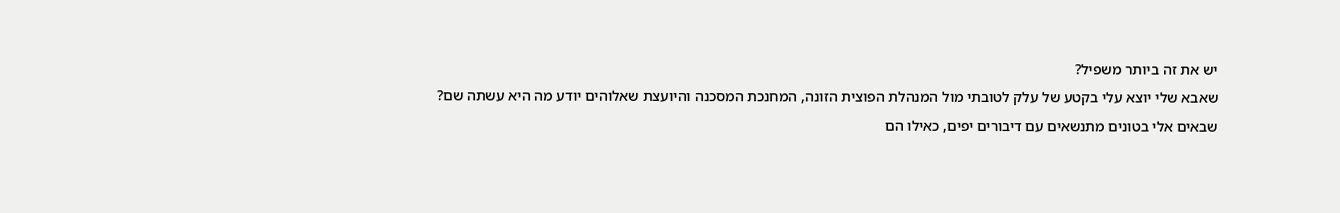יש את זה ביותר משפיל?
שאבא שלי יוצא עלי בקטע של עלק לטובתי מול המנהלת הפוצית הזונה, המחנכת המסכנה והיועצת שאלוהים יודע מה היא עשתה שם?
שבאים אלי בטונים מתנשאים עם דיבורים יפים, כאילו הם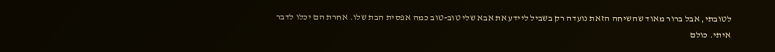לטובתי, אבל ברור מאוד שהשיחה הזאת נועדה רק בשביל ליידע את אבא שלי טוב-טוב כמה אפסית הבת שלו. אחרת הם יכלו לדבר איתי. כולם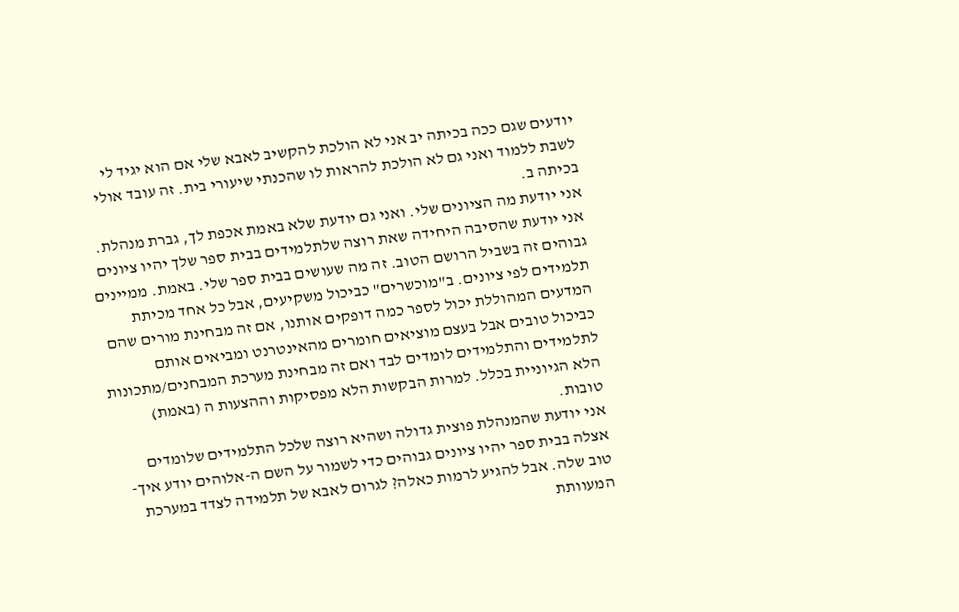יודעים שגם ככה בכיתה יב אני לא הולכת להקשיב לאבא שלי אם הוא יגיד לי לשבת ללמוד ואני גם לא הולכת להראות לו שהכנתי שיעורי בית. זה עובד אולי בכיתה ב.
אני יודעת מה הציונים שלי. ואני גם יודעת שלא באמת אכפת לך, גברת מנהלת. אני יודעת שהסיבה היחידה שאת רוצה שלתלמידים בבית ספר שלך יהיו ציונים גבוהים זה בשביל הרושם הטוב. זה מה שעושים בבית ספר שלי. באמת. ממיינים תלמידים לפי ציונים. ב"מוכשרים" כביכול משקיעים, אבל כל אחד מכיתת המדעים המהוללת יכול לספר כמה דופקים אותנו, אם זה מבחינת מורים שהם כביכול טובים אבל בעצם מוציאים חומרים מהאינטרנט ומביאים אותם לתלמידים והתלמידים לומדים לבד ואם זה מבחינת מערכת המבחנים/מתכונות הלא הגיוניית בכלל. למרות הבקשות הלא מפסיקות וההצעות ה (באמת) טובות.
אני יודעת שהמנהלת פוצית גדולה ושהיא רוצה שלכל התלמידים שלומדים אצלה בבית ספר יהיו ציונים גבוהים כדי לשמור על השם ה-אלוהים יודע איך- טוב שלה. אבל להגיע לרמות כאלה? לגרום לאבא של תלמידה לצדד במערכת המעוותת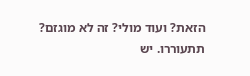הזאת? ועוד מולי? זה לא מוגזם? תתעוררו. יש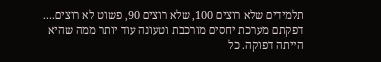תלמידים שלא רוצים 100, שלא רוצים 90, פשוט לא רוצים....
דפקתם מערכת יחסים מורכבת וטעונה עוד יותר ממה שהיא הייתה דפוקה. כל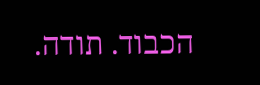הכבוד. תודה.